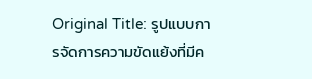Original Title: รูปแบบการจัดการความขัดแย้งที่มีค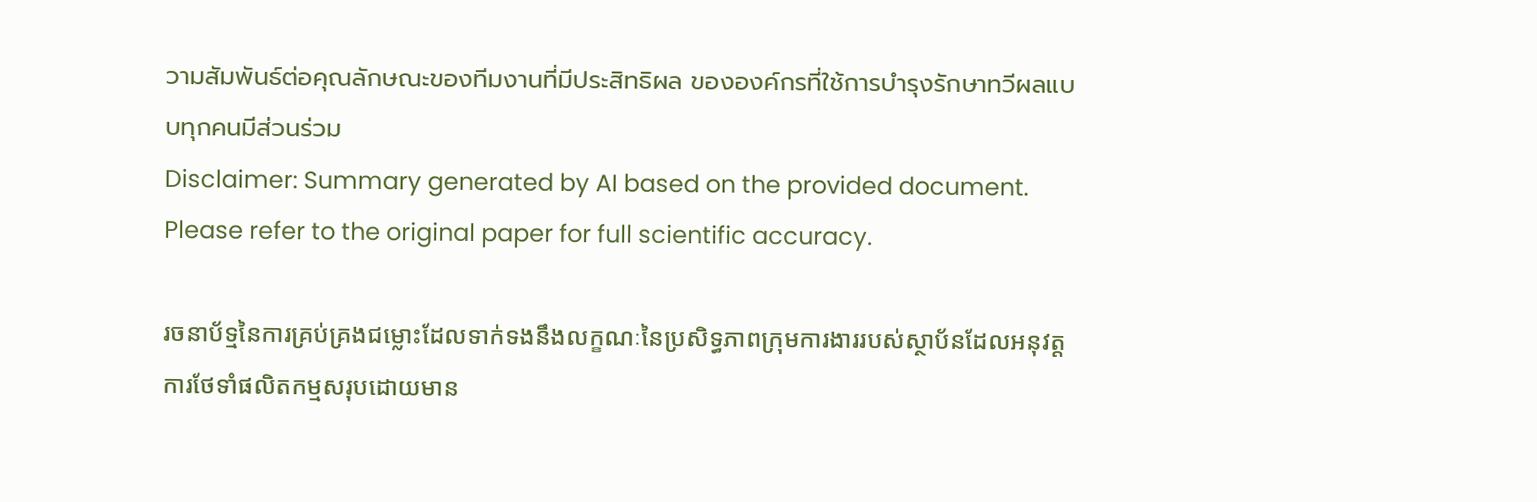วามสัมพันธ์ต่อคุณลักษณะของทีมงานที่มีประสิทธิผล ขององค์กรที่ใช้การบํารุงรักษาทวีผลแบบทุกคนมีส่วนร่วม
Disclaimer: Summary generated by AI based on the provided document. Please refer to the original paper for full scientific accuracy.

រចនាប័ទ្មនៃការគ្រប់គ្រងជម្លោះដែលទាក់ទងនឹងលក្ខណៈនៃប្រសិទ្ធភាពក្រុមការងាររបស់ស្ថាប័នដែលអនុវត្តការថែទាំផលិតកម្មសរុបដោយមាន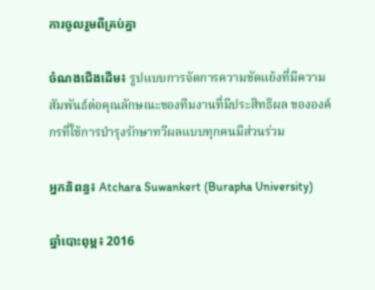ការចូលរួមពីគ្រប់គ្នា

ចំណងជើងដើម៖ รูปแบบการจัดการความขัดแย้งที่มีความสัมพันธ์ต่อคุณลักษณะของทีมงานที่มีประสิทธิผล ขององค์กรที่ใช้การบํารุงรักษาทวีผลแบบทุกคนมีส่วนร่วม

អ្នកនិពន្ធ៖ Atchara Suwankert (Burapha University)

ឆ្នាំបោះពុម្ព៖ 2016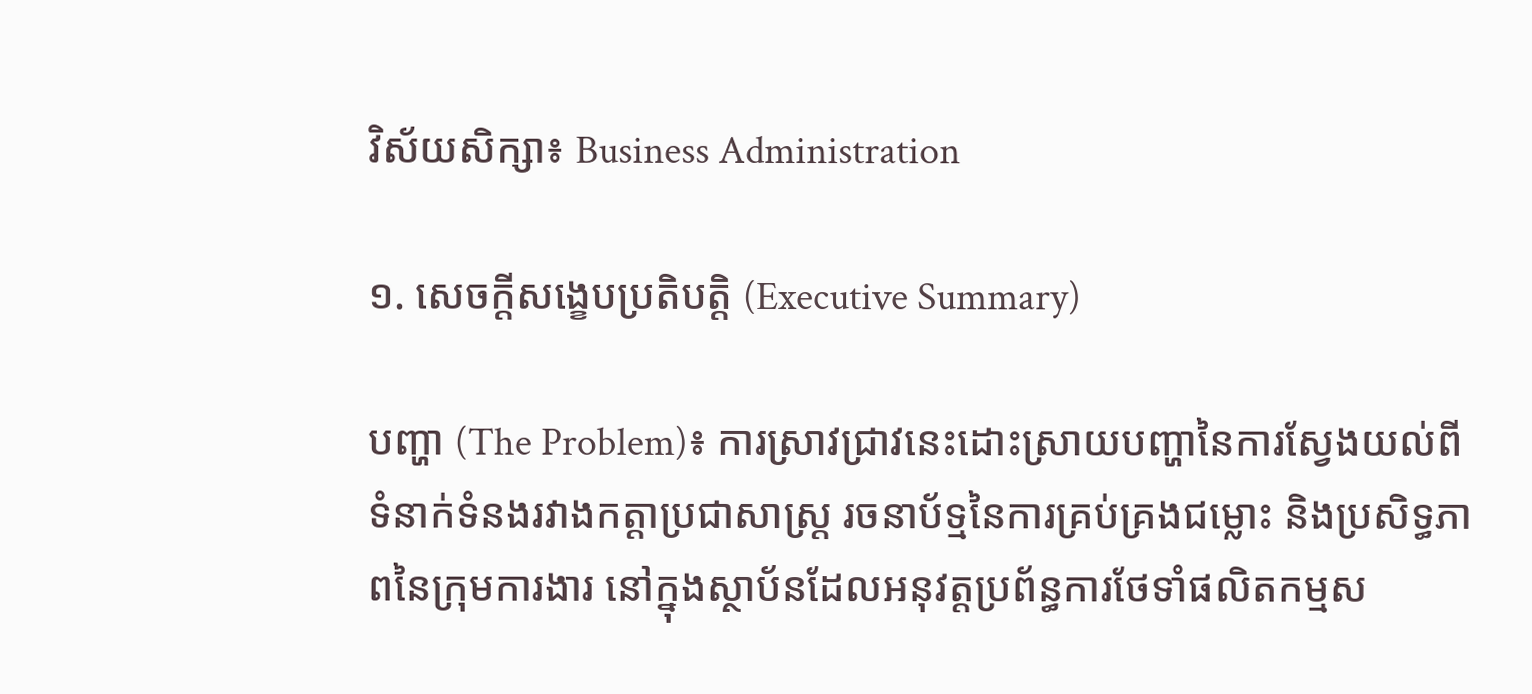វិស័យសិក្សា៖ Business Administration

១. សេចក្តីសង្ខេបប្រតិបត្តិ (Executive Summary)

បញ្ហា (The Problem)៖ ការស្រាវជ្រាវនេះដោះស្រាយបញ្ហានៃការស្វែងយល់ពីទំនាក់ទំនងរវាងកត្តាប្រជាសាស្ត្រ រចនាប័ទ្មនៃការគ្រប់គ្រងជម្លោះ និងប្រសិទ្ធភាពនៃក្រុមការងារ នៅក្នុងស្ថាប័នដែលអនុវត្តប្រព័ន្ធការថែទាំផលិតកម្មស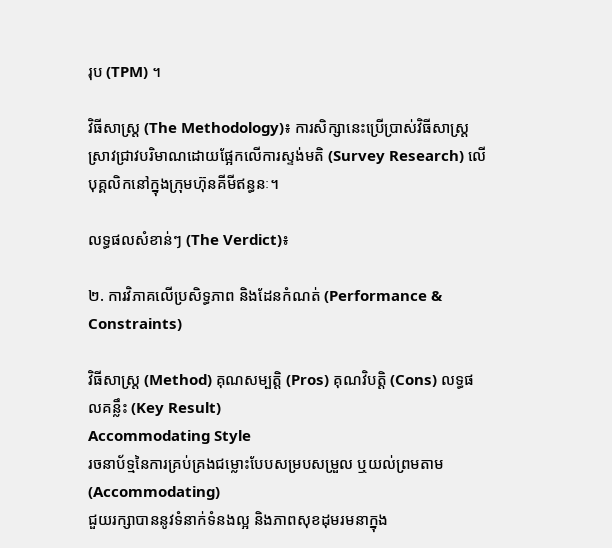រុប (TPM) ។

វិធីសាស្ត្រ (The Methodology)៖ ការសិក្សានេះប្រើប្រាស់វិធីសាស្ត្រស្រាវជ្រាវបរិមាណដោយផ្អែកលើការស្ទង់មតិ (Survey Research) លើបុគ្គលិកនៅក្នុងក្រុមហ៊ុនគីមីឥន្ធនៈ។

លទ្ធផលសំខាន់ៗ (The Verdict)៖

២. ការវិភាគលើប្រសិទ្ធភាព និងដែនកំណត់ (Performance & Constraints)

វិធីសាស្ត្រ (Method) គុណសម្បត្តិ (Pros) គុណវិបត្តិ (Cons) លទ្ធផលគន្លឹះ (Key Result)
Accommodating Style
រចនាប័ទ្មនៃការគ្រប់គ្រងជម្លោះបែបសម្របសម្រួល ឬយល់ព្រមតាម (Accommodating)
ជួយរក្សាបាននូវទំនាក់ទំនងល្អ និងភាពសុខដុមរមនាក្នុង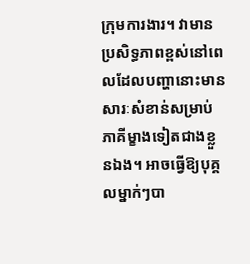ក្រុមការងារ។ វាមានប្រសិទ្ធភាពខ្ពស់នៅពេលដែលបញ្ហានោះមានសារៈសំខាន់សម្រាប់ភាគីម្ខាងទៀតជាងខ្លួនឯង។ អាចធ្វើឱ្យបុគ្គលម្នាក់ៗបា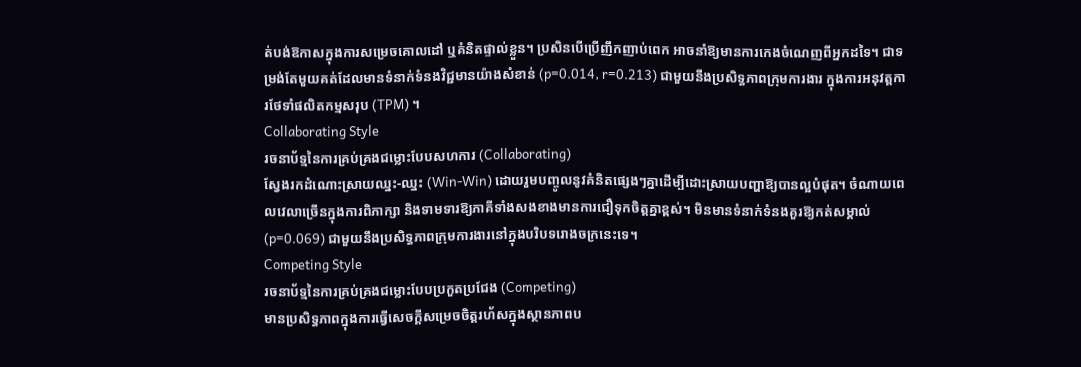ត់បង់ឱកាសក្នុងការសម្រេចគោលដៅ ឬគំនិតផ្ទាល់ខ្លួន។ ប្រសិនបើប្រើញឹកញាប់ពេក អាចនាំឱ្យមានការកេងចំណេញពីអ្នកដទៃ។ ជាទម្រង់តែមួយគត់ដែលមានទំនាក់ទំនងវិជ្ជមានយ៉ាងសំខាន់ (p=0.014, r=0.213) ជាមួយនឹងប្រសិទ្ធភាពក្រុមការងារ ក្នុងការអនុវត្តការថែទាំផលិតកម្មសរុប (TPM) ។
Collaborating Style
រចនាប័ទ្មនៃការគ្រប់គ្រងជម្លោះបែបសហការ (Collaborating)
ស្វែងរកដំណោះស្រាយឈ្នះ-ឈ្នះ (Win-Win) ដោយរួមបញ្ចូលនូវគំនិតផ្សេងៗគ្នាដើម្បីដោះស្រាយបញ្ហាឱ្យបានល្អបំផុត។ ចំណាយពេលវេលាច្រើនក្នុងការពិភាក្សា និងទាមទារឱ្យភាគីទាំងសងខាងមានការជឿទុកចិត្តគ្នាខ្ពស់។ មិនមានទំនាក់ទំនងគួរឱ្យកត់សម្គាល់ (p=0.069) ជាមួយនឹងប្រសិទ្ធភាពក្រុមការងារនៅក្នុងបរិបទរោងចក្រនេះទេ។
Competing Style
រចនាប័ទ្មនៃការគ្រប់គ្រងជម្លោះបែបប្រកួតប្រជែង (Competing)
មានប្រសិទ្ធភាពក្នុងការធ្វើសេចក្តីសម្រេចចិត្តរហ័សក្នុងស្ថានភាពប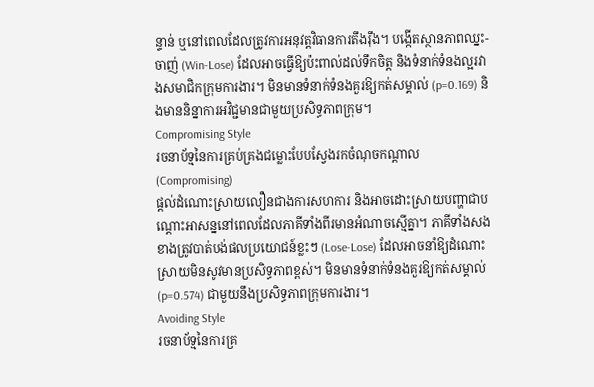ន្ទាន់ ឬនៅពេលដែលត្រូវការអនុវត្តវិធានការតឹងរ៉ឹង។ បង្កើតស្ថានភាពឈ្នះ-ចាញ់ (Win-Lose) ដែលអាចធ្វើឱ្យប៉ះពាល់ដល់ទឹកចិត្ត និងទំនាក់ទំនងល្អរវាងសមាជិកក្រុមការងារ។ មិនមានទំនាក់ទំនងគួរឱ្យកត់សម្គាល់ (p=0.169) និងមាននិន្នាការអវិជ្ជមានជាមួយប្រសិទ្ធភាពក្រុម។
Compromising Style
រចនាប័ទ្មនៃការគ្រប់គ្រងជម្លោះបែបស្វែងរកចំណុចកណ្តាល (Compromising)
ផ្តល់ដំណោះស្រាយលឿនជាងការសហការ និងអាចដោះស្រាយបញ្ហាជាបណ្ដោះអាសន្ននៅពេលដែលភាគីទាំងពីរមានអំណាចស្មើគ្នា។ ភាគីទាំងសងខាងត្រូវបាត់បង់ផលប្រយោជន៍ខ្លះៗ (Lose-Lose) ដែលអាចនាំឱ្យដំណោះស្រាយមិនសូវមានប្រសិទ្ធភាពខ្ពស់។ មិនមានទំនាក់ទំនងគួរឱ្យកត់សម្គាល់ (p=0.574) ជាមួយនឹងប្រសិទ្ធភាពក្រុមការងារ។
Avoiding Style
រចនាប័ទ្មនៃការគ្រ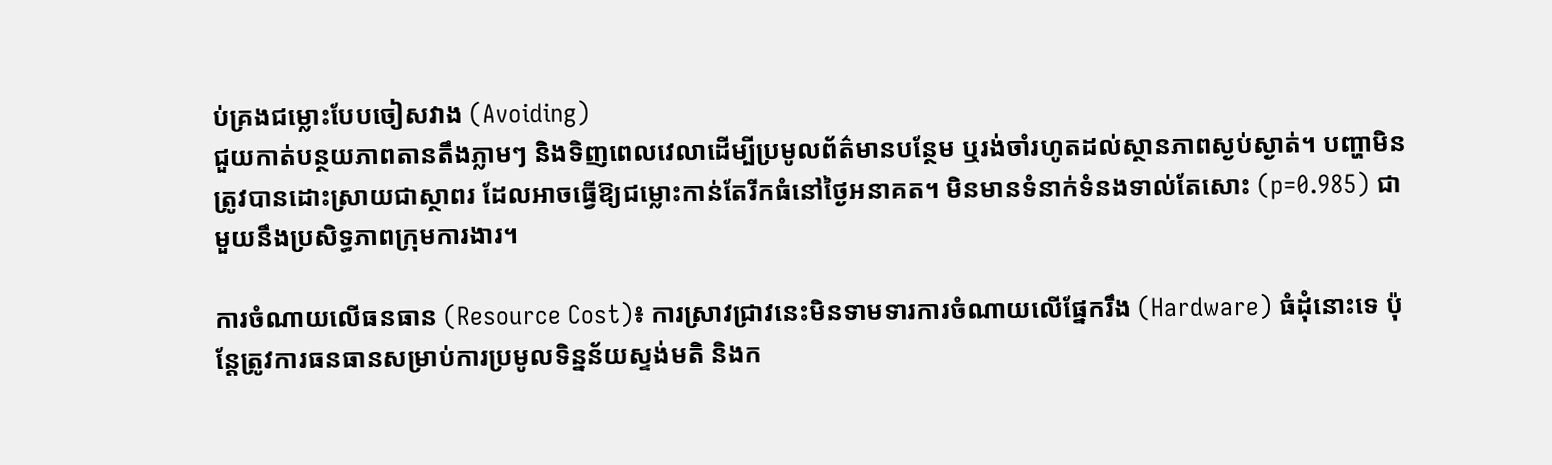ប់គ្រងជម្លោះបែបចៀសវាង (Avoiding)
ជួយកាត់បន្ថយភាពតានតឹងភ្លាមៗ និងទិញពេលវេលាដើម្បីប្រមូលព័ត៌មានបន្ថែម ឬរង់ចាំរហូតដល់ស្ថានភាពស្ងប់ស្ងាត់។ បញ្ហាមិនត្រូវបានដោះស្រាយជាស្ថាពរ ដែលអាចធ្វើឱ្យជម្លោះកាន់តែរីកធំនៅថ្ងៃអនាគត។ មិនមានទំនាក់ទំនងទាល់តែសោះ (p=0.985) ជាមួយនឹងប្រសិទ្ធភាពក្រុមការងារ។

ការចំណាយលើធនធាន (Resource Cost)៖ ការស្រាវជ្រាវនេះមិនទាមទារការចំណាយលើផ្នែករឹង (Hardware) ធំដុំនោះទេ ប៉ុន្តែត្រូវការធនធានសម្រាប់ការប្រមូលទិន្នន័យស្ទង់មតិ និងក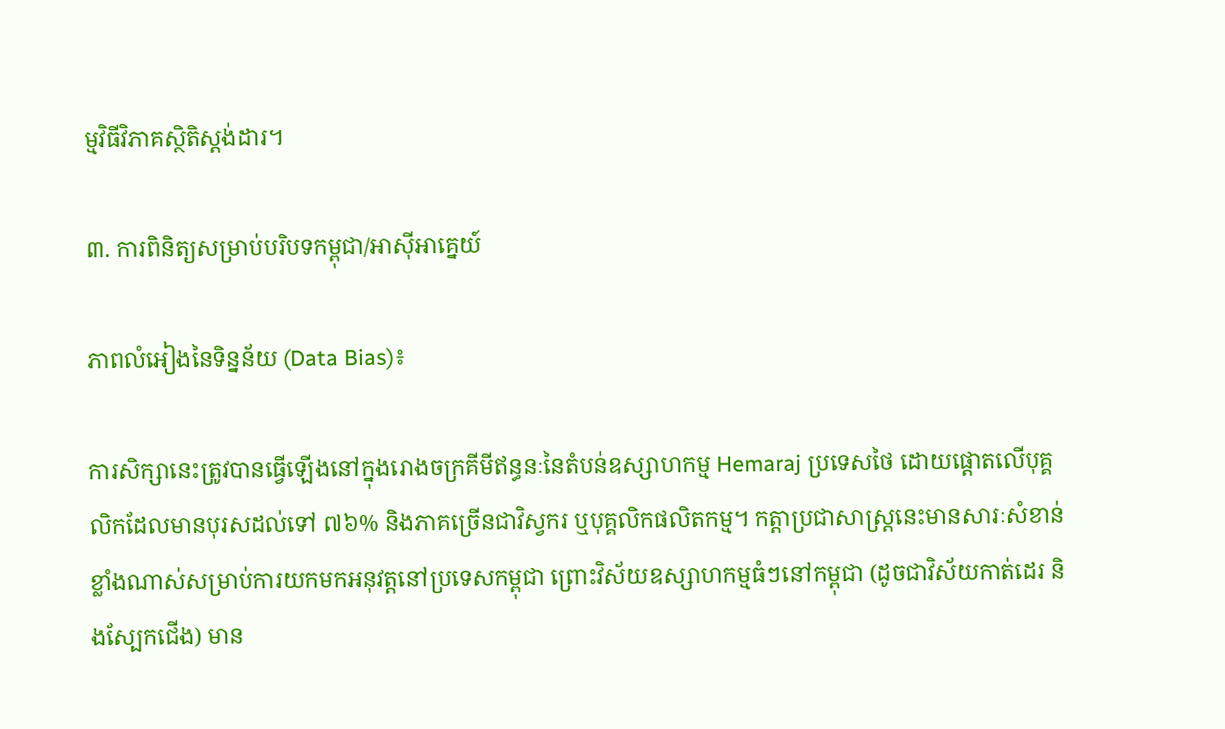ម្មវិធីវិភាគស្ថិតិស្តង់ដារ។

៣. ការពិនិត្យសម្រាប់បរិបទកម្ពុជា/អាស៊ីអាគ្នេយ៍

ភាពលំអៀងនៃទិន្នន័យ (Data Bias)៖

ការសិក្សានេះត្រូវបានធ្វើឡើងនៅក្នុងរោងចក្រគីមីឥន្ធនៈនៃតំបន់ឧស្សាហកម្ម Hemaraj ប្រទេសថៃ ដោយផ្តោតលើបុគ្គលិកដែលមានបុរសដល់ទៅ ៧៦% និងភាគច្រើនជាវិស្វករ ឬបុគ្គលិកផលិតកម្ម។ កត្តាប្រជាសាស្ត្រនេះមានសារៈសំខាន់ខ្លាំងណាស់សម្រាប់ការយកមកអនុវត្តនៅប្រទេសកម្ពុជា ព្រោះវិស័យឧស្សាហកម្មធំៗនៅកម្ពុជា (ដូចជាវិស័យកាត់ដេរ និងស្បែកជើង) មាន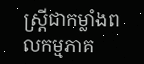ស្ត្រីជាកម្លាំងពលកម្មភាគ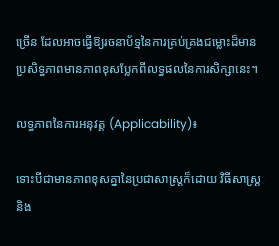ច្រើន ដែលអាចធ្វើឱ្យរចនាប័ទ្មនៃការគ្រប់គ្រងជម្លោះដ៏មានប្រសិទ្ធភាពមានភាពខុសប្លែកពីលទ្ធផលនៃការសិក្សានេះ។

លទ្ធភាពនៃការអនុវត្ត (Applicability)៖

ទោះបីជាមានភាពខុសគ្នានៃប្រជាសាស្ត្រក៏ដោយ វិធីសាស្ត្រ និង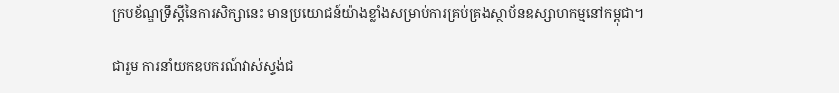ក្របខ័ណ្ឌទ្រឹស្តីនៃការសិក្សានេះ មានប្រយោជន៍យ៉ាងខ្លាំងសម្រាប់ការគ្រប់គ្រងស្ថាប័នឧស្សាហកម្មនៅកម្ពុជា។

ជារួម ការនាំយកឧបករណ៍វាស់ស្ទង់ជ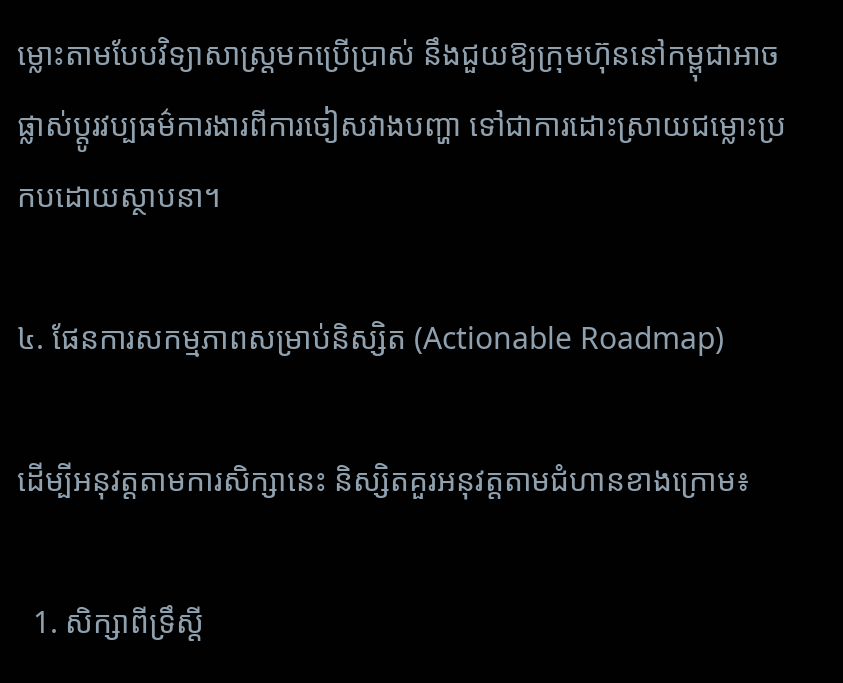ម្លោះតាមបែបវិទ្យាសាស្ត្រមកប្រើប្រាស់ នឹងជួយឱ្យក្រុមហ៊ុននៅកម្ពុជាអាចផ្លាស់ប្តូរវប្បធម៌ការងារពីការចៀសវាងបញ្ហា ទៅជាការដោះស្រាយជម្លោះប្រកបដោយស្ថាបនា។

៤. ផែនការសកម្មភាពសម្រាប់និស្សិត (Actionable Roadmap)

ដើម្បីអនុវត្តតាមការសិក្សានេះ និស្សិតគួរអនុវត្តតាមជំហានខាងក្រោម៖

  1. សិក្សាពីទ្រឹស្តី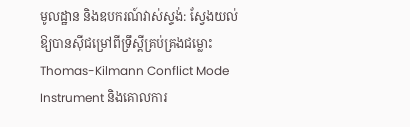មូលដ្ឋាន និងឧបករណ៍វាស់ស្ទង់: ស្វែងយល់ឱ្យបានស៊ីជម្រៅពីទ្រឹស្តីគ្រប់គ្រងជម្លោះ Thomas-Kilmann Conflict Mode Instrument និងគោលការ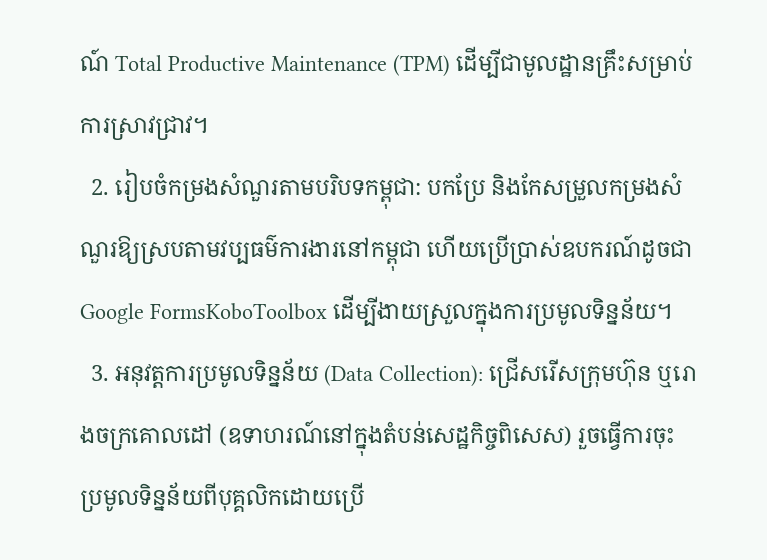ណ៍ Total Productive Maintenance (TPM) ដើម្បីជាមូលដ្ឋានគ្រឹះសម្រាប់ការស្រាវជ្រាវ។
  2. រៀបចំកម្រងសំណួរតាមបរិបទកម្ពុជា: បកប្រែ និងកែសម្រួលកម្រងសំណួរឱ្យស្របតាមវប្បធម៌ការងារនៅកម្ពុជា ហើយប្រើប្រាស់ឧបករណ៍ដូចជា Google FormsKoboToolbox ដើម្បីងាយស្រួលក្នុងការប្រមូលទិន្នន័យ។
  3. អនុវត្តការប្រមូលទិន្នន័យ (Data Collection): ជ្រើសរើសក្រុមហ៊ុន ឬរោងចក្រគោលដៅ (ឧទាហរណ៍នៅក្នុងតំបន់សេដ្ឋកិច្ចពិសេស) រួចធ្វើការចុះប្រមូលទិន្នន័យពីបុគ្គលិកដោយប្រើ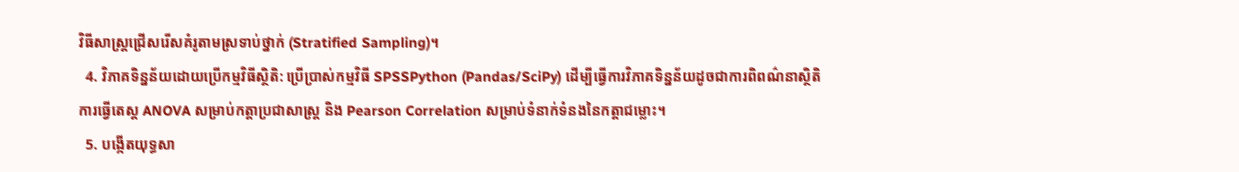វិធីសាស្ត្រជ្រើសរើសគំរូតាមស្រទាប់ថ្នាក់ (Stratified Sampling)។
  4. វិភាគទិន្នន័យដោយប្រើកម្មវិធីស្ថិតិ: ប្រើប្រាស់កម្មវិធី SPSSPython (Pandas/SciPy) ដើម្បីធ្វើការវិភាគទិន្នន័យដូចជាការពិពណ៌នាស្ថិតិ ការធ្វើតេស្ត ANOVA សម្រាប់កត្តាប្រជាសាស្ត្រ និង Pearson Correlation សម្រាប់ទំនាក់ទំនងនៃកត្តាជម្លោះ។
  5. បង្កើតយុទ្ធសា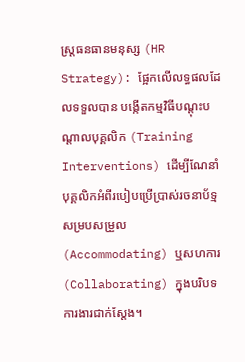ស្ត្រធនធានមនុស្ស (HR Strategy): ផ្អែកលើលទ្ធផលដែលទទួលបាន បង្កើតកម្មវិធីបណ្តុះបណ្តាលបុគ្គលិក (Training Interventions) ដើម្បីណែនាំបុគ្គលិកអំពីរបៀបប្រើប្រាស់រចនាប័ទ្មសម្របសម្រួល (Accommodating) ឬសហការ (Collaborating) ក្នុងបរិបទការងារជាក់ស្តែង។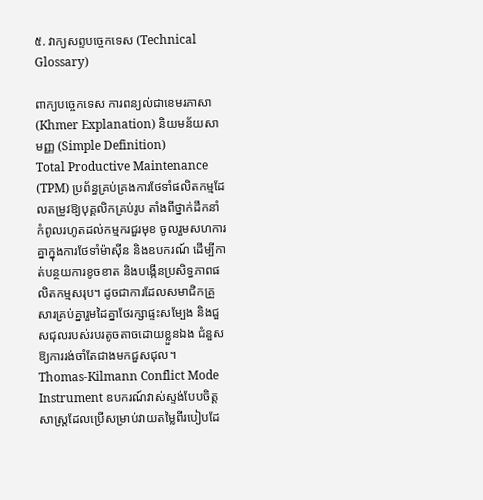៥. វាក្យសព្ទបច្ចេកទេស (Technical Glossary)

ពាក្យបច្ចេកទេស ការពន្យល់ជាខេមរភាសា (Khmer Explanation) និយមន័យសាមញ្ញ (Simple Definition)
Total Productive Maintenance (TPM) ប្រព័ន្ធគ្រប់គ្រងការថែទាំផលិតកម្មដែលតម្រូវឱ្យបុគ្គលិកគ្រប់រូប តាំងពីថ្នាក់ដឹកនាំកំពូលរហូតដល់កម្មករជួរមុខ ចូលរួមសហការគ្នាក្នុងការថែទាំម៉ាស៊ីន និងឧបករណ៍ ដើម្បីកាត់បន្ថយការខូចខាត និងបង្កើនប្រសិទ្ធភាពផលិតកម្មសរុប។ ដូចជាការដែលសមាជិកគ្រួសារគ្រប់គ្នារួមដៃគ្នាថែរក្សាផ្ទះសម្បែង និងជួសជុលរបស់របរតូចតាចដោយខ្លួនឯង ជំនួសឱ្យការរង់ចាំតែជាងមកជួសជុល។
Thomas-Kilmann Conflict Mode Instrument ឧបករណ៍វាស់ស្ទង់បែបចិត្តសាស្ត្រដែលប្រើសម្រាប់វាយតម្លៃពីរបៀបដែ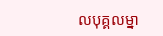លបុគ្គលម្នា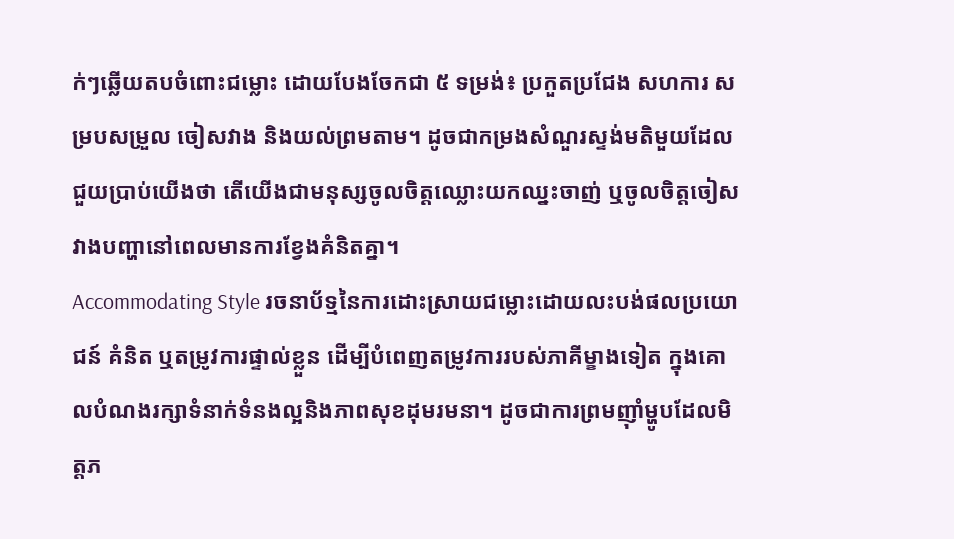ក់ៗឆ្លើយតបចំពោះជម្លោះ ដោយបែងចែកជា ៥ ទម្រង់៖ ប្រកួតប្រជែង សហការ សម្របសម្រួល ចៀសវាង និងយល់ព្រមតាម។ ដូចជាកម្រងសំណួរស្ទង់មតិមួយដែលជួយប្រាប់យើងថា តើយើងជាមនុស្សចូលចិត្តឈ្លោះយកឈ្នះចាញ់ ឬចូលចិត្តចៀសវាងបញ្ហានៅពេលមានការខ្វែងគំនិតគ្នា។
Accommodating Style រចនាប័ទ្មនៃការដោះស្រាយជម្លោះដោយលះបង់ផលប្រយោជន៍ គំនិត ឬតម្រូវការផ្ទាល់ខ្លួន ដើម្បីបំពេញតម្រូវការរបស់ភាគីម្ខាងទៀត ក្នុងគោលបំណងរក្សាទំនាក់ទំនងល្អនិងភាពសុខដុមរមនា។ ដូចជាការព្រមញ៉ាំម្ហូបដែលមិត្តភ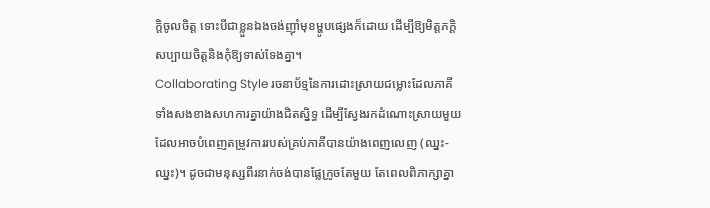ក្តិចូលចិត្ត ទោះបីជាខ្លួនឯងចង់ញ៉ាំមុខម្ហូបផ្សេងក៏ដោយ ដើម្បីឱ្យមិត្តភក្តិសប្បាយចិត្តនិងកុំឱ្យទាស់ទែងគ្នា។
Collaborating Style រចនាប័ទ្មនៃការដោះស្រាយជម្លោះដែលភាគីទាំងសងខាងសហការគ្នាយ៉ាងជិតស្និទ្ធ ដើម្បីស្វែងរកដំណោះស្រាយមួយដែលអាចបំពេញតម្រូវការរបស់គ្រប់ភាគីបានយ៉ាងពេញលេញ (ឈ្នះ-ឈ្នះ)។ ដូចជាមនុស្សពីរនាក់ចង់បានផ្លែក្រូចតែមួយ តែពេលពិភាក្សាគ្នា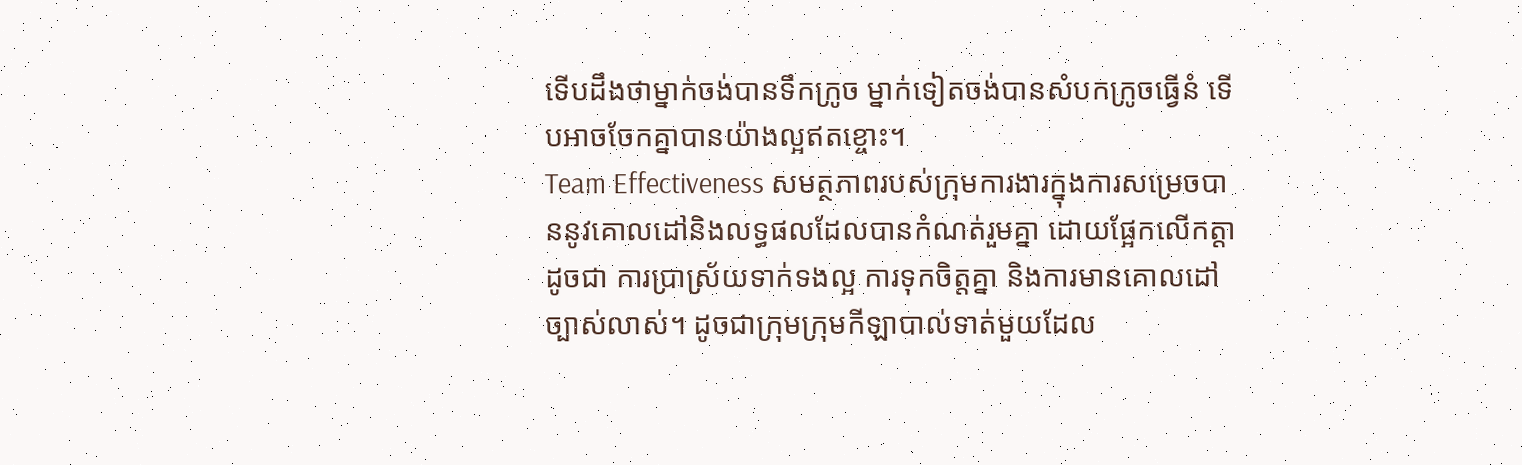ទើបដឹងថាម្នាក់ចង់បានទឹកក្រូច ម្នាក់ទៀតចង់បានសំបកក្រូចធ្វើនំ ទើបអាចចែកគ្នាបានយ៉ាងល្អឥតខ្ចោះ។
Team Effectiveness សមត្ថភាពរបស់ក្រុមការងារក្នុងការសម្រេចបាននូវគោលដៅនិងលទ្ធផលដែលបានកំណត់រួមគ្នា ដោយផ្អែកលើកត្តាដូចជា ការប្រាស្រ័យទាក់ទងល្អ ការទុកចិត្តគ្នា និងការមានគោលដៅច្បាស់លាស់។ ដូចជាក្រុមក្រុមកីឡាបាល់ទាត់មួយដែល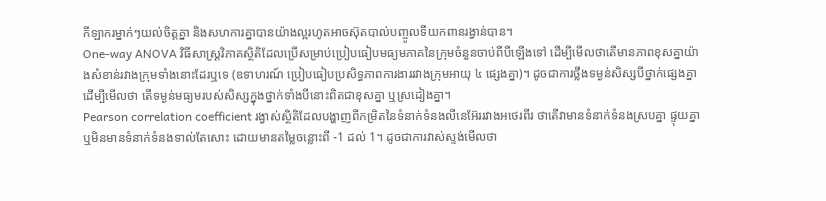កីឡាករម្នាក់ៗយល់ចិត្តគ្នា និងសហការគ្នាបានយ៉ាងល្អរហូតអាចស៊ុតបាល់បញ្ចូលទីយកពានរង្វាន់បាន។
One-way ANOVA វិធីសាស្ត្រវិភាគស្ថិតិដែលប្រើសម្រាប់ប្រៀបធៀបមធ្យមភាគនៃក្រុមចំនួនចាប់ពីបីឡើងទៅ ដើម្បីមើលថាតើមានភាពខុសគ្នាយ៉ាងសំខាន់រវាងក្រុមទាំងនោះដែរឬទេ (ឧទាហរណ៍ ប្រៀបធៀបប្រសិទ្ធភាពការងាររវាងក្រុមអាយុ ៤ ផ្សេងគ្នា)។ ដូចជាការថ្លឹងទម្ងន់សិស្សបីថ្នាក់ផ្សេងគ្នាដើម្បីមើលថា តើទម្ងន់មធ្យមរបស់សិស្សក្នុងថ្នាក់ទាំងបីនោះពិតជាខុសគ្នា ឬស្រដៀងគ្នា។
Pearson correlation coefficient រង្វាស់ស្ថិតិដែលបង្ហាញពីកម្រិតនៃទំនាក់ទំនងលីនេអ៊ែររវាងអថេរពីរ ថាតើវាមានទំនាក់ទំនងស្របគ្នា ផ្ទុយគ្នា ឬមិនមានទំនាក់ទំនងទាល់តែសោះ ដោយមានតម្លៃចន្លោះពី -1 ដល់ 1។ ដូចជាការវាស់ស្ទង់មើលថា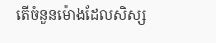តើចំនួនម៉ោងដែលសិស្ស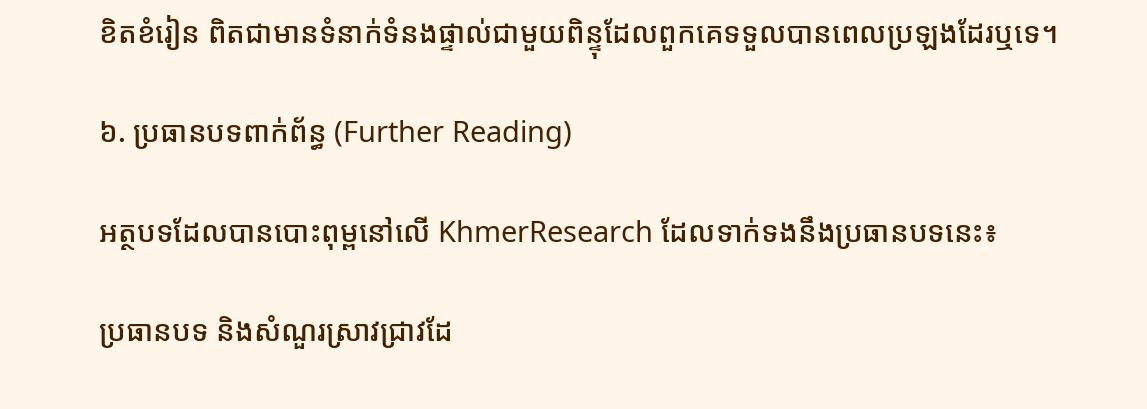ខិតខំរៀន ពិតជាមានទំនាក់ទំនងផ្ទាល់ជាមួយពិន្ទុដែលពួកគេទទួលបានពេលប្រឡងដែរឬទេ។

៦. ប្រធានបទពាក់ព័ន្ធ (Further Reading)

អត្ថបទដែលបានបោះពុម្ពនៅលើ KhmerResearch ដែលទាក់ទងនឹងប្រធានបទនេះ៖

ប្រធានបទ និងសំណួរស្រាវជ្រាវដែ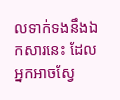លទាក់ទងនឹងឯកសារនេះ ដែលអ្នកអាចស្វែ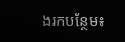ងរកបន្ថែម៖